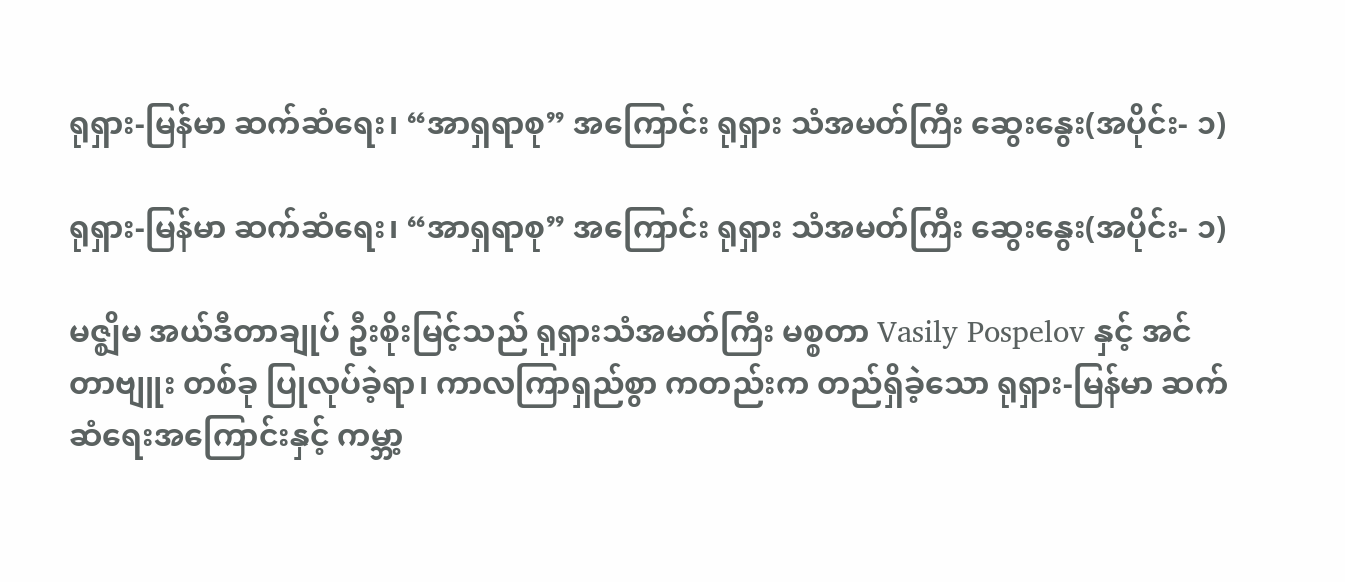ရုရှား-မြန်မာ ဆက်ဆံရေး၊ “အာရှရာစု” အကြောင်း ရုရှား သံအမတ်ကြီး ဆွေးနွေး(အပိုင်း- ၁)

ရုရှား-မြန်မာ ဆက်ဆံရေး၊ “အာရှရာစု” အကြောင်း ရုရှား သံအမတ်ကြီး ဆွေးနွေး(အပိုင်း- ၁)

မဇ္ဈိမ အယ်ဒီတာချုပ် ဦးစိုးမြင့်သည် ရုရှားသံအမတ်ကြီး မစ္စတာ Vasily Pospelov နှင့် အင်တာဗျူး တစ်ခု ပြုလုပ်ခဲ့ရာ၊ ကာလကြာရှည်စွာ ကတည်းက တည်ရှိခဲ့သော ရုရှား-မြန်မာ ဆက်ဆံရေးအကြောင်းနှင့် ကမ္ဘာ့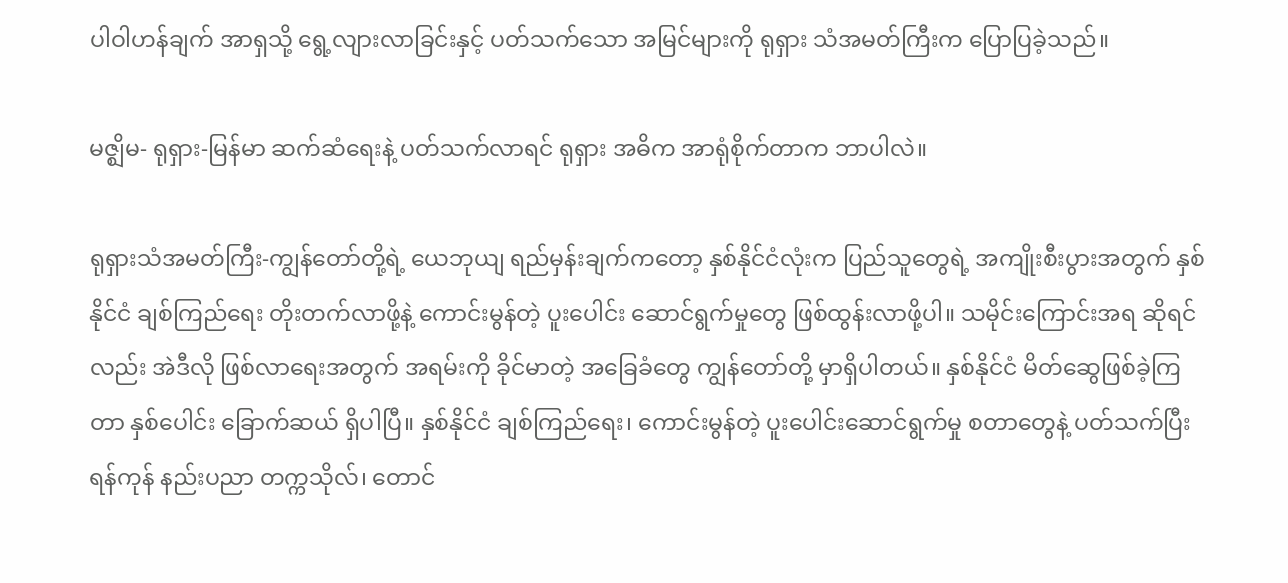ပါဝါဟန်ချက် အာရှသို့ ရွေ့လျားလာခြင်းနှင့် ပတ်သက်သော အမြင်များကို ရုရှား သံအမတ်ကြီးက ပြောပြခဲ့သည်။

မဇ္ဈိမ- ရုရှား-မြန်မာ ဆက်ဆံရေးနဲ့ ပတ်သက်လာရင် ရုရှား အဓိက အာရုံစိုက်တာက ဘာပါလဲ။

ရုရှားသံအမတ်ကြီး-ကျွန်တော်တို့ရဲ့ ယေဘုယျ ရည်မှန်းချက်ကတော့ နှစ်နိုင်ငံလုံးက ပြည်သူတွေရဲ့ အကျိုးစီးပွားအတွက် နှစ်နိုင်ငံ ချစ်ကြည်ရေး တိုးတက်လာဖို့နဲ့ ကောင်းမွန်တဲ့ ပူးပေါင်း ဆောင်ရွက်မှုတွေ ဖြစ်ထွန်းလာဖို့ပါ။ သမိုင်းကြောင်းအရ ဆိုရင်လည်း အဲဒီလို ဖြစ်လာရေးအတွက် အရမ်းကို ခိုင်မာတဲ့ အခြေခံတွေ ကျွန်တော်တို့ မှာရှိပါတယ်။ နှစ်နိုင်ငံ မိတ်ဆွေဖြစ်ခဲ့ကြတာ နှစ်ပေါင်း ခြောက်ဆယ် ရှိပါပြီ။ နှစ်နိုင်ငံ ချစ်ကြည်ရေး၊ ကောင်းမွန်တဲ့ ပူးပေါင်းဆောင်ရွက်မှု စတာတွေနဲ့ ပတ်သက်ပြီး ရန်ကုန် နည်းပညာ တက္ကသိုလ်၊ တောင်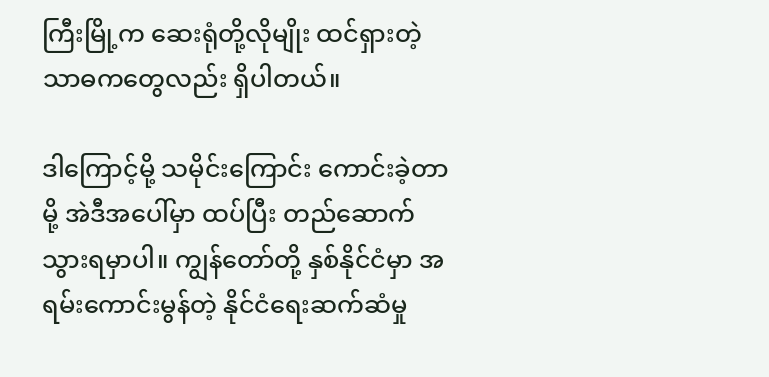ကြီးမြို့က ဆေးရုံတို့လိုမျိုး ထင်ရှားတဲ့ သာဓကတွေလည်း ရှိပါတယ်။

ဒါကြောင့်မို့ သမိုင်းကြောင်း ကောင်းခဲ့တာမို့ အဲဒီအပေါ်မှာ ထပ်ပြီး တည်ဆောက်သွားရမှာပါ။ ကျွန်တော်တို့ နှစ်နိုင်ငံမှာ အရမ်းကောင်းမွန်တဲ့ နိုင်ငံရေးဆက်ဆံမှု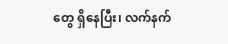တွေ ရှိနေပြီး၊ လက်နက်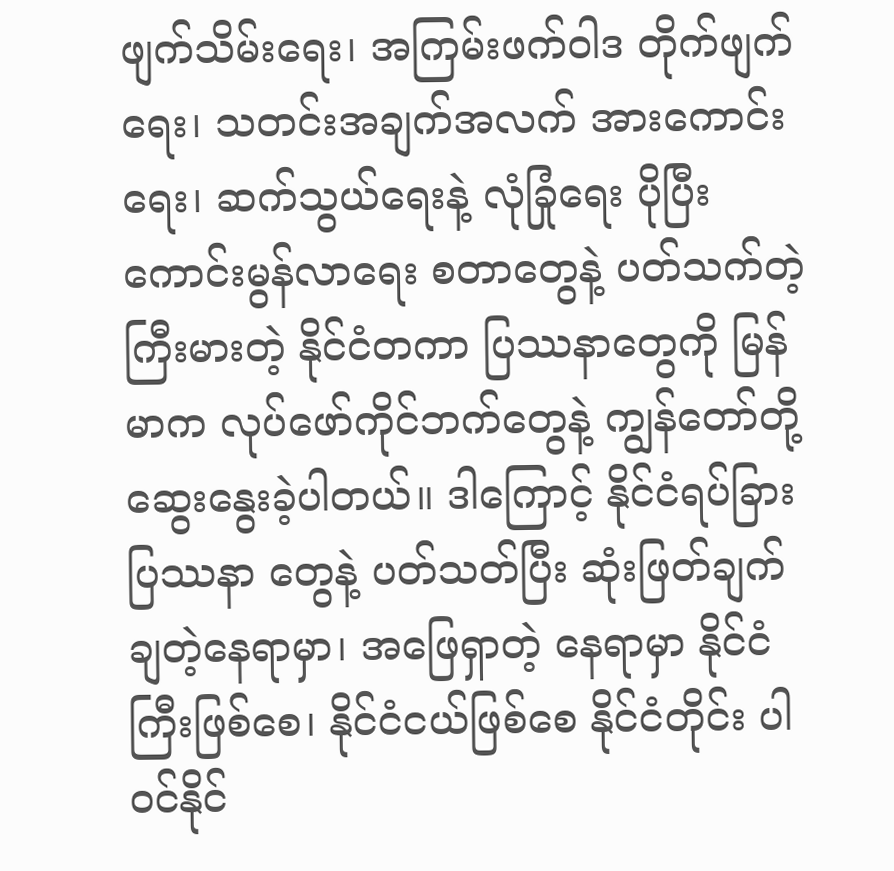ဖျက်သိမ်းရေး၊ အကြမ်းဖက်ဝါဒ တိုက်ဖျက်ရေး၊ သတင်းအချက်အလက် အားကောင်းရေး၊ ဆက်သွယ်ရေးနဲ့ လုံခြုံရေး ပိုပြီးကောင်းမွန်လာရေး စတာတွေနဲ့ ပတ်သက်တဲ့ ကြီးမားတဲ့ နိုင်ငံတကာ ပြဿနာတွေကို မြန်မာက လုပ်ဖော်ကိုင်ဘက်တွေနဲ့ ကျွန်တော်တို့ ဆွေးနွေးခဲ့ပါတယ်။ ဒါကြောင့် နိုင်ငံရပ်ခြား ပြဿနာ တွေနဲ့ ပတ်သတ်ပြီး ဆုံးဖြတ်ချက် ချတဲ့နေရာမှာ၊ အဖြေရှာတဲ့ နေရာမှာ နိုင်ငံကြီးဖြစ်စေ၊ နိုင်ငံငယ်ဖြစ်စေ နိုင်ငံတိုင်း ပါဝင်နိုင်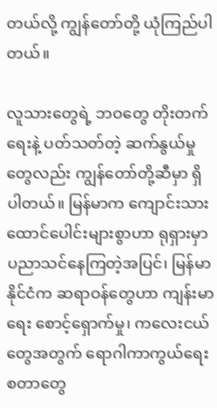တယ်လို့ ကျွန်တော်တို့ ယုံကြည်ပါတယ်။

လူသားတွေရဲ့ ဘဝတွေ တိုးတက်ရေးနဲ့ ပတ်သတ်တဲ့ ဆက်နွယ်မှုတွေလည်း ကျွန်တော်တို့ဆီမှာ ရှိပါတယ်။ မြန်မာက ကျောင်းသား ထောင်ပေါင်းများစွာဟာ ရုရှားမှာ ပညာသင်နေကြတဲ့အပြင်၊ မြန်မာ နိုင်ငံက ဆရာဝန်တွေဟာ ကျန်းမာရေး စောင့်ရှောက်မှု၊ ကလေးငယ်တွေအတွက် ရောဂါကာကွယ်ရေး စတာတွေ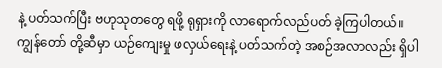နဲ့ ပတ်သက်ပြီး ဗဟုသုတတွေ ရဖို့ ရုရှားကို လာရောက်လည်ပတ် ခဲ့ကြပါတယ်။ ကျွန်တော် တို့ဆီမှာ ယဉ်ကျေးမှု ဖလှယ်ရေးနဲ့ ပတ်သက်တဲ့ အစဉ်အလာလည်း ရှိပါ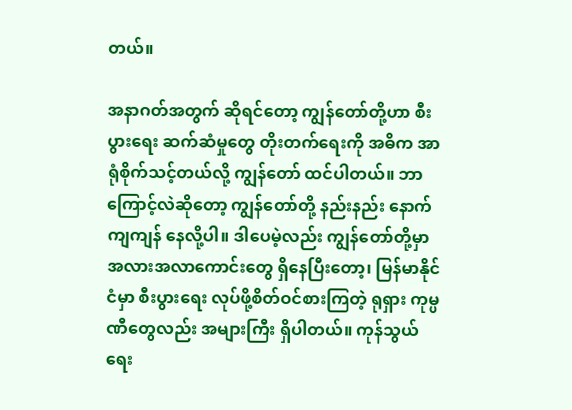တယ်။

အနာဂတ်အတွက် ဆိုရင်တော့ ကျွန်တော်တို့ဟာ စီးပွားရေး ဆက်ဆံမှုတွေ တိုးတက်ရေးကို အဓိက အာရုံစိုက်သင့်တယ်လို့ ကျွန်တော် ထင်ပါတယ်။ ဘာကြောင့်လဲဆိုတော့ ကျွန်တော်တို့ နည်းနည်း နောက်ကျကျန် နေလို့ပါ။ ဒါပေမဲ့လည်း ကျွန်တော်တို့မှာ အလားအလာကောင်းတွေ ရှိနေပြီးတော့၊ မြန်မာနိုင်ငံမှာ စီးပွားရေး လုပ်ဖို့စိတ်ဝင်စားကြတဲ့ ရုရှား ကုမ္ပဏီတွေလည်း အများကြီး ရှိပါတယ်။ ကုန်သွယ်ရေး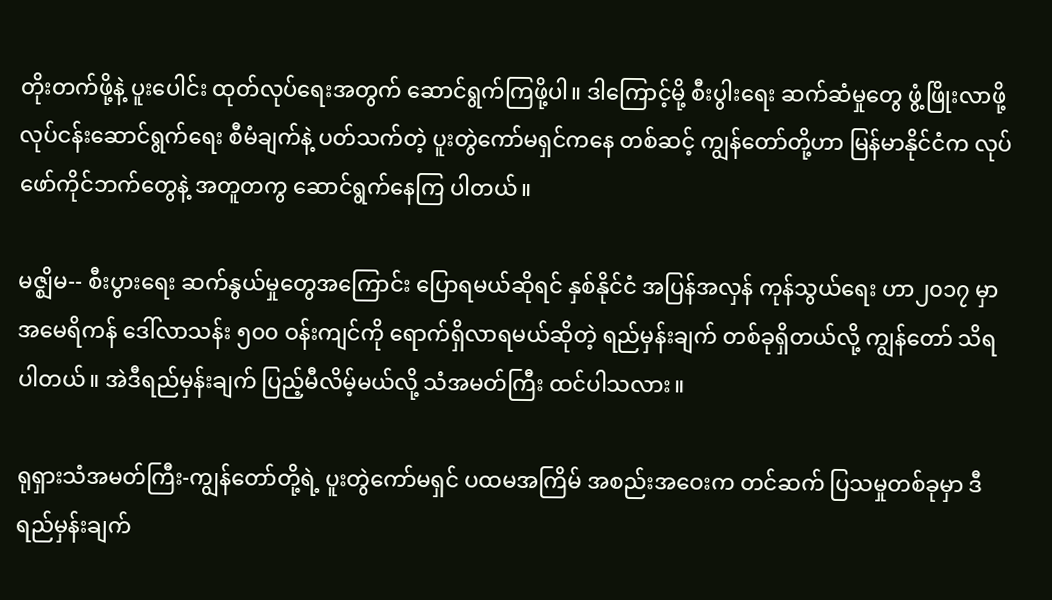တိုးတက်ဖို့နဲ့ ပူးပေါင်း ထုတ်လုပ်ရေးအတွက် ဆောင်ရွက်ကြဖို့ပါ။ ဒါကြောင့်မို့ စီးပွါးရေး ဆက်ဆံမှုတွေ ဖွံ့ဖြိုးလာဖို့ လုပ်ငန်းဆောင်ရွက်ရေး စီမံချက်နဲ့ ပတ်သက်တဲ့ ပူးတွဲကော်မရှင်ကနေ တစ်ဆင့် ကျွန်တော်တို့ဟာ မြန်မာနိုင်ငံက လုပ်ဖော်ကိုင်ဘက်တွေနဲ့ အတူတကွ ဆောင်ရွက်နေကြ ပါတယ်။

မဇ္ဈိမ-- စီးပွားရေး ဆက်နွယ်မှုတွေအကြောင်း ပြောရမယ်ဆိုရင် နှစ်နိုင်ငံ အပြန်အလှန် ကုန်သွယ်ရေး ဟာ၂၀၁၇ မှာ အမေရိကန် ဒေါ်လာသန်း ၅၀၀ ဝန်းကျင်ကို ရောက်ရှိလာရမယ်ဆိုတဲ့ ရည်မှန်းချက် တစ်ခုရှိတယ်လို့ ကျွန်တော် သိရပါတယ်။ အဲဒီရည်မှန်းချက် ပြည့်မီလိမ့်မယ်လို့ သံအမတ်ကြီး ထင်ပါသလား။

ရုရှားသံအမတ်ကြီး-ကျွန်တော်တို့ရဲ့ ပူးတွဲကော်မရှင် ပထမအကြိမ် အစည်းအဝေးက တင်ဆက် ပြသမှုတစ်ခုမှာ ဒီရည်မှန်းချက်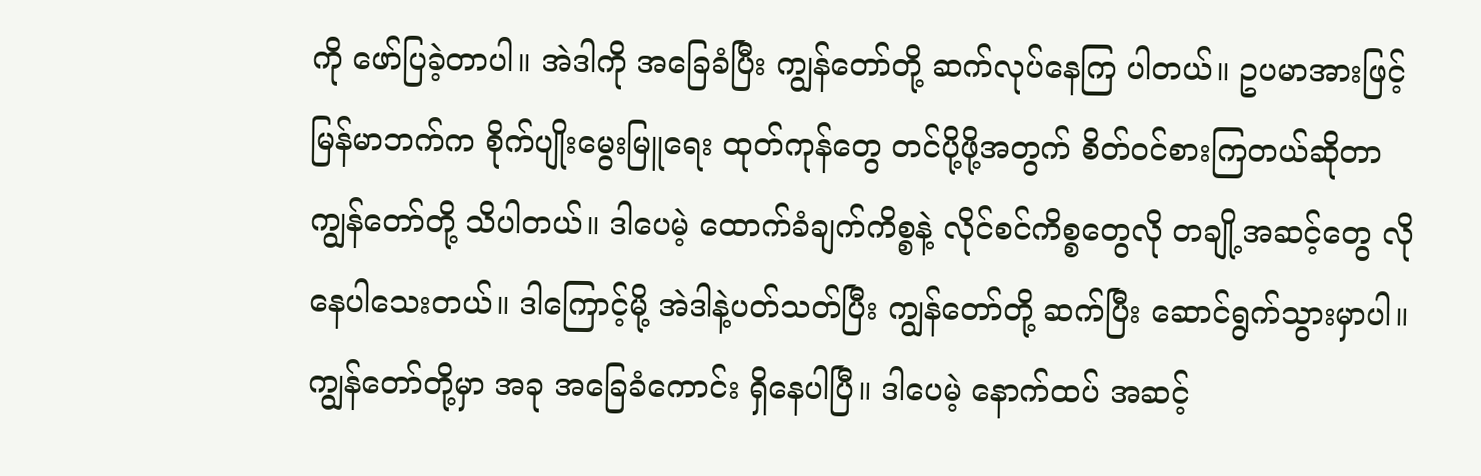ကို ဖော်ပြခဲ့တာပါ။ အဲဒါကို အခြေခံပြီး ကျွန်တော်တို့ ဆက်လုပ်နေကြ ပါတယ်။ ဥပမာအားဖြင့် မြန်မာဘက်က စိုက်ပျိုးမွေးမြူရေး ထုတ်ကုန်တွေ တင်ပို့ဖို့အတွက် စိတ်ဝင်စားကြတယ်ဆိုတာ ကျွန်တော်တို့ သိပါတယ်။ ဒါပေမဲ့ ထောက်ခံချက်ကိစ္စနဲ့ လိုင်စင်ကိစ္စတွေလို တချို့အဆင့်တွေ လိုနေပါသေးတယ်။ ဒါကြောင့်မို့ အဲဒါနဲ့ပတ်သတ်ပြီး ကျွန်တော်တို့ ဆက်ပြီး ဆောင်ရွက်သွားမှာပါ။ ကျွန်တော်တို့မှာ အခု အခြေခံကောင်း ရှိနေပါပြီ။ ဒါပေမဲ့ နောက်ထပ် အဆင့်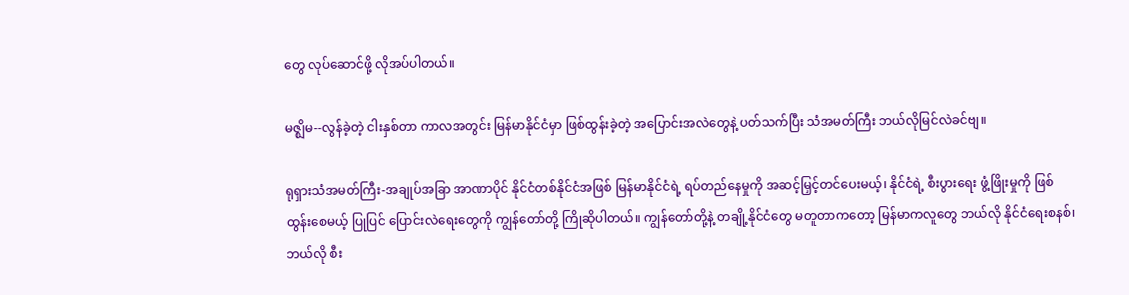တွေ လုပ်ဆောင်ဖို့ လိုအပ်ပါတယ်။

မဇ္ဈိမ--လွန်ခဲ့တဲ့ ငါးနှစ်တာ ကာလအတွင်း မြန်မာနိုင်ငံမှာ ဖြစ်ထွန်းခဲ့တဲ့ အပြောင်းအလဲတွေနဲ့ ပတ်သက်ပြီး သံအမတ်ကြီး ဘယ်လိုမြင်လဲခင်ဗျ။

ရုရှားသံအမတ်ကြီး-အချုပ်အခြာ အာဏာပိုင် နိုင်ငံတစ်နိုင်ငံအဖြစ် မြန်မာနိုင်ငံရဲ့ ရပ်တည်နေမှုကို အဆင့်မြှင့်တင်ပေးမယ့်၊ နိုင်ငံရဲ့ စီးပွားရေး ဖွံ့ဖြိုးမှုကို ဖြစ်ထွန်းစေမယ့် ပြုပြင် ပြောင်းလဲရေးတွေကို ကျွန်တော်တို့ ကြိုဆိုပါတယ်။ ကျွန်တော်တို့နဲ့ တချို့နိုင်ငံတွေ မတူတာကတော့ မြန်မာကလူတွေ ဘယ်လို နိုင်ငံရေးစနစ်၊ ဘယ်လို စီး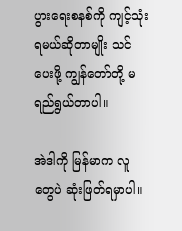ပွားရေးစနစ်ကို ကျင့်သုံးရမယ်ဆိုတာမျိုး သင်ပေးဖို့ ကျွန်တော်တို့ မရည်ရွယ်တာပါ။

အဲဒါကို မြန်မာက လူတွေပဲ ဆုံးဖြတ်ရမှာပါ။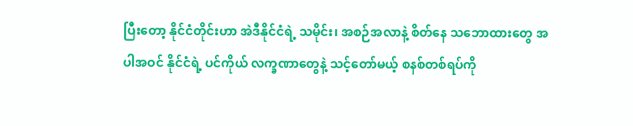ပြီးတော့ နိုင်ငံတိုင်းဟာ အဲဒီနိုင်ငံရဲ့ သမိုင်း၊ အစဉ်အလာနဲ့ စိတ်နေ သဘောထားတွေ အပါအဝင် နိုင်ငံရဲ့ ပင်ကိုယ် လက္ခဏာတွေနဲ့ သင့်တော်မယ့် စနစ်တစ်ရပ်ကို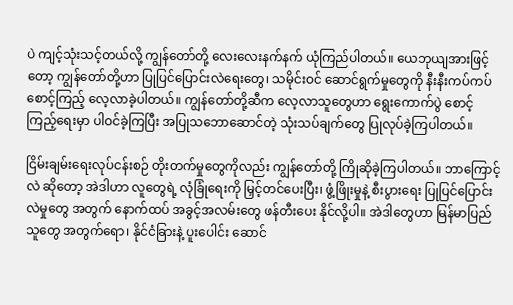ပဲ ကျင့်သုံးသင့်တယ်လို့ ကျွန်တော်တို့ လေးလေးနက်နက် ယုံကြည်ပါတယ်။ ယေဘုယျအားဖြင့်တော့ ကျွန်တော်တို့ဟာ ပြုပြင်ပြောင်းလဲရေးတွေ၊ သမိုင်းဝင် ဆောင်ရွက်မှုတွေကို နီးနီးကပ်ကပ် စောင့်ကြည့် လေ့လာခဲ့ပါတယ်။ ကျွန်တော်တို့ဆီက လေ့လာသူတွေဟာ ရွေးကောက်ပွဲ စောင့်ကြည့်ရေးမှာ ပါဝင်ခဲ့ကြပြီး အပြုသဘောဆောင်တဲ့ သုံးသပ်ချက်တွေ ပြုလုပ်ခဲ့ကြပါတယ်။

ငြိမ်းချမ်းရေးလုပ်ငန်းစဉ် တိုးတက်မှုတွေကိုလည်း ကျွန်တော်တို့ ကြိုဆိုခဲ့ကြပါတယ်။ ဘာကြောင့်လဲ ဆိုတော့ အဲဒါဟာ လူတွေရဲ့ လုံခြုံရေးကို မြှင့်တင်ပေးပြီး၊ ဖွံ့ဖြိုးမှုနဲ့ စီးပွားရေး ပြုပြင်ပြောင်းလဲမှုတွေ အတွက် နောက်ထပ် အခွင့်အလမ်းတွေ ဖန်တီးပေး နိုင်လို့ပါ။ အဲဒါတွေဟာ မြန်မာပြည်သူတွေ အတွက်ရော၊ နိုင်ငံခြားနဲ့ ပူးပေါင်း ဆောင်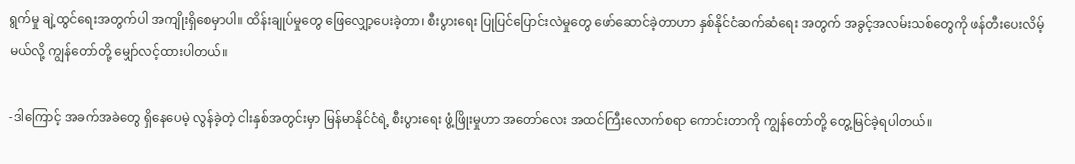ရွက်မှု ချဲ့ထွင်ရေးအတွက်ပါ အကျိုးရှိစေမှာပါ။ ထိန်းချုပ်မှုတွေ ဖြေလျှော့ပေးခဲ့တာ၊ စီးပွားရေး ပြုပြင်ပြောင်းလဲမှုတွေ ဖော်ဆောင်ခဲ့တာဟာ နှစ်နိုင်ငံဆက်ဆံရေး အတွက် အခွင့်အလမ်းသစ်တွေကို ဖန်တီးပေးလိမ့်မယ်လို့ ကျွန်တော်တို့ မျှော်လင့်ထားပါတယ်။

-ဒါကြောင့် အခက်အခဲတွေ ရှိနေပေမဲ့ လွန်ခဲ့တဲ့ ငါးနှစ်အတွင်းမှာ မြန်မာနိုင်ငံရဲ့ စီးပွားရေး ဖွံ့ဖြိုးမှုဟာ အတော်လေး အထင်ကြီးလောက်စရာ ကောင်းတာကို ကျွန်တော်တို့ တွေ့မြင်ခဲ့ရပါတယ်။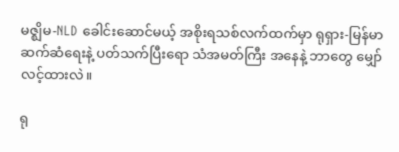မဇ္ဈိမ-NLD ခေါင်းဆောင်မယ့် အစိုးရသစ်လက်ထက်မှာ ရုရှား-မြန်မာ ဆက်ဆံရေးနဲ့ ပတ်သက်ပြီးရော သံအမတ်ကြီး အနေနဲ့ ဘာတွေ မျှော်လင့်ထားလဲ။

ရု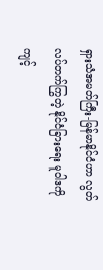ရှားသံအမတ်ကြီး-မြန်မာနိုင်ငံဟာ လွတ်လပ်တက်ကြွတဲ့ နိုင်ငံခြားရေး မူဝါဒကို ကျင့်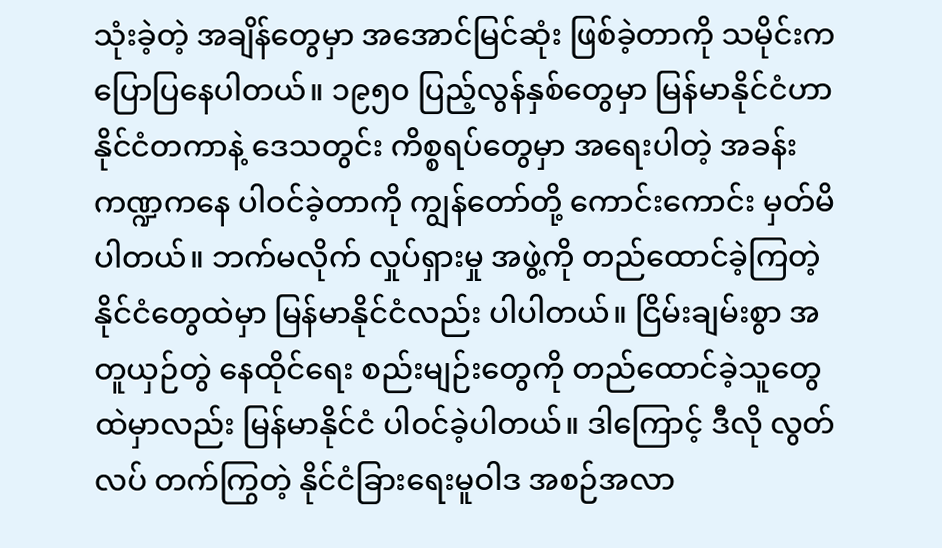သုံးခဲ့တဲ့ အချိန်တွေမှာ အအောင်မြင်ဆုံး ဖြစ်ခဲ့တာကို သမိုင်းက ပြောပြနေပါတယ်။ ၁၉၅၀ ပြည့်လွန်နှစ်တွေမှာ မြန်မာနိုင်ငံဟာ နိုင်ငံတကာနဲ့ ဒေသတွင်း ကိစ္စရပ်တွေမှာ အရေးပါတဲ့ အခန်းကဏ္ဍကနေ ပါဝင်ခဲ့တာကို ကျွန်တော်တို့ ကောင်းကောင်း မှတ်မိပါတယ်။ ဘက်မလိုက် လှုပ်ရှားမှု အဖွဲ့ကို တည်ထောင်ခဲ့ကြတဲ့ နိုင်ငံတွေထဲမှာ မြန်မာနိုင်ငံလည်း ပါပါတယ်။ ငြိမ်းချမ်းစွာ အတူယှဉ်တွဲ နေထိုင်ရေး စည်းမျဉ်းတွေကို တည်ထောင်ခဲ့သူတွေထဲမှာလည်း မြန်မာနိုင်ငံ ပါဝင်ခဲ့ပါတယ်။ ဒါကြောင့် ဒီလို လွတ်လပ် တက်ကြွတဲ့ နိုင်ငံခြားရေးမူဝါဒ အစဉ်အလာ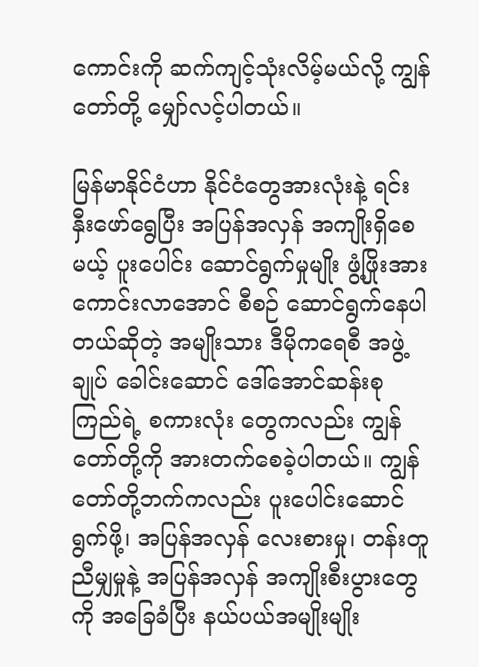ကောင်းကို ဆက်ကျင့်သုံးလိမ့်မယ်လို့ ကျွန်တော်တို့ မျှော်လင့်ပါတယ်။

မြန်မာနိုင်ငံဟာ နိုင်ငံတွေအားလုံးနဲ့ ရင်းနှီးဖော်ရွေပြီး အပြန်အလှန် အကျိုးရှိစေမယ့် ပူးပေါင်း ဆောင်ရွက်မှုမျိုး ဖွံ့ဖြိုးအားကောင်းလာအောင် စီစဉ် ဆောင်ရွက်နေပါတယ်ဆိုတဲ့ အမျိုးသား ဒီမိုကရေစီ အဖွဲ့ချုပ် ခေါင်းဆောင် ဒေါ်အောင်ဆန်းစုကြည်ရဲ့ စကားလုံး တွေကလည်း ကျွန်တော်တို့ကို အားတက်စေခဲ့ပါတယ်။ ကျွန်တော်တို့ဘက်ကလည်း ပူးပေါင်းဆောင်ရွက်ဖို့၊ အပြန်အလှန် လေးစားမှု၊ တန်းတူညီမျှမှုနဲ့ အပြန်အလှန် အကျိုးစီးပွားတွေကို အခြေခံပြီး နယ်ပယ်အမျိုးမျိုး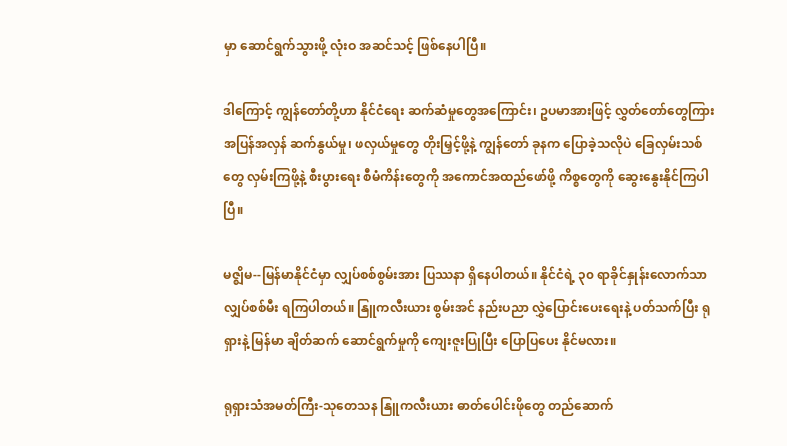မှာ ဆောင်ရွက်သွားဖို့ လုံးဝ အဆင်သင့် ဖြစ်နေပါပြီ။

ဒါကြောင့် ကျွန်တော်တို့ဟာ နိုင်ငံရေး ဆက်ဆံမှုတွေအကြောင်း၊ ဥပမာအားဖြင့် လွှတ်တော်တွေကြား အပြန်အလှန် ဆက်နွယ်မှု၊ ဖလှယ်မှုတွေ တိုးမြှင့်ဖို့နဲ့ ကျွန်တော် ခုနက ပြောခဲ့သလိုပဲ ခြေလှမ်းသစ်တွေ လှမ်းကြဖို့နဲ့ စီးပွားရေး စီမံကိန်းတွေကို အကောင်အထည်ဖော်ဖို့ ကိစ္စတွေကို ဆွေးနွေးနိုင်ကြပါပြီ။

မဇ္ဈိမ--မြန်မာနိုင်ငံမှာ လျှပ်စစ်စွမ်းအား ပြဿနာ ရှိနေပါတယ်။ နိုင်ငံရဲ့ ၃၀ ရာခိုင်နှုန်းလောက်သာ လျှပ်စစ်မီး ရကြပါတယ်။ နြူကလီးယား စွမ်းအင် နည်းပညာ လွှဲပြောင်းပေးရေးနဲ့ ပတ်သက်ပြီး ရုရှားနဲ့ မြန်မာ ချိတ်ဆက် ဆောင်ရွက်မှုကို ကျေးဇူးပြုပြီး ပြောပြပေး နိုင်မလား။

ရုရှားသံအမတ်ကြီး-သုတေသန နြူကလီးယား ဓာတ်ပေါင်းဖိုတွေ တည်ဆောက်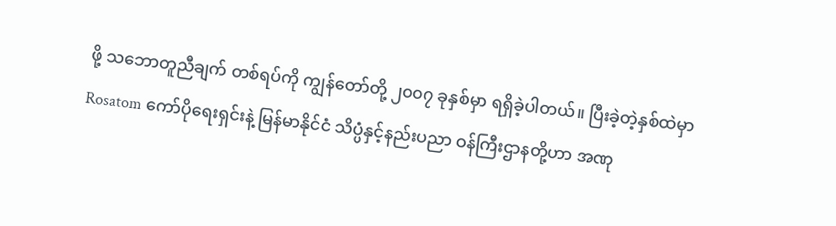ဖို့ သဘောတူညီချက် တစ်ရပ်ကို ကျွန်တော်တို့ ၂၀၀၇ ခုနှစ်မှာ ရရှိခဲ့ပါတယ်။ ပြီးခဲ့တဲ့နှစ်ထဲမှာ Rosatom ကော်ပိုရေးရှင်းနဲ့ မြန်မာနိုင်ငံ သိပ္ပံနှင့်နည်းပညာ ဝန်ကြီးဌာနတို့ဟာ အဏု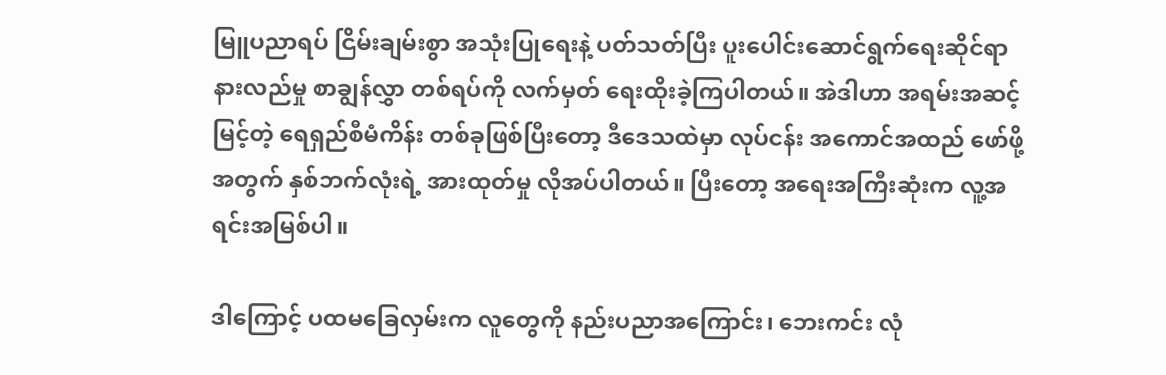မြူပညာရပ် ငြိမ်းချမ်းစွာ အသုံးပြုရေးနဲ့ ပတ်သတ်ပြီး ပူးပေါင်းဆောင်ရွက်ရေးဆိုင်ရာ နားလည်မှု စာချွန်လွှာ တစ်ရပ်ကို လက်မှတ် ရေးထိုးခဲ့ကြပါတယ်။ အဲဒါဟာ အရမ်းအဆင့်မြင့်တဲ့ ရေရှည်စီမံကိန်း တစ်ခုဖြစ်ပြီးတော့ ဒီဒေသထဲမှာ လုပ်ငန်း အကောင်အထည် ဖော်ဖို့အတွက် နှစ်ဘက်လုံးရဲ့ အားထုတ်မှု လိုအပ်ပါတယ်။ ပြီးတော့ အရေးအကြီးဆုံးက လူ့အရင်းအမြစ်ပါ။

ဒါကြောင့် ပထမခြေလှမ်းက လူတွေကို နည်းပညာအကြောင်း၊ ဘေးကင်း လုံ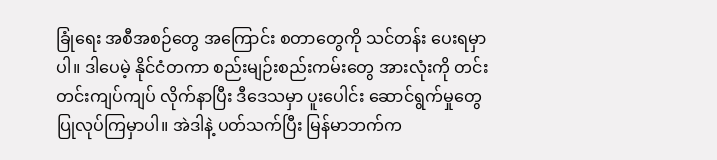ခြုံရေး အစီအစဉ်တွေ အကြောင်း စတာတွေကို သင်တန်း ပေးရမှာပါ။ ဒါပေမဲ့ နိုင်ငံတကာ စည်းမျဉ်းစည်းကမ်းတွေ အားလုံးကို တင်းတင်းကျပ်ကျပ် လိုက်နာပြီး ဒီဒေသမှာ ပူးပေါင်း ဆောင်ရွက်မှုတွေ ပြုလုပ်ကြမှာပါ။ အဲဒါနဲ့ ပတ်သက်ပြီး မြန်မာဘက်က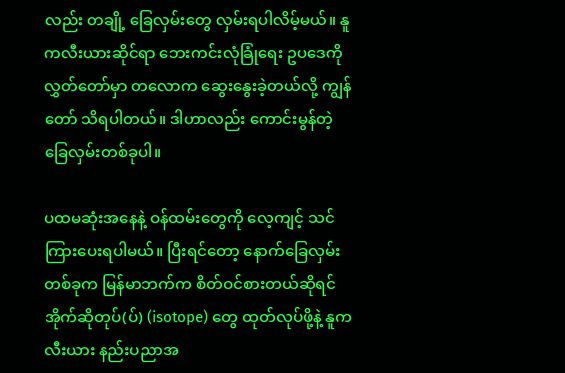လည်း တချို့ ခြေလှမ်းတွေ လှမ်းရပါလိမ့်မယ်။ နူကလီးယားဆိုင်ရာ ဘေးကင်းလုံခြုံရေး ဥပဒေကို လွှတ်တော်မှာ တလောက ဆွေးနွေးခဲ့တယ်လို့ ကျွန်တော် သိရပါတယ်။ ဒါဟာလည်း ကောင်းမွန်တဲ့ ခြေလှမ်းတစ်ခုပါ။

ပထမဆုံးအနေနဲ့ ဝန်ထမ်းတွေကို လေ့ကျင့် သင်ကြားပေးရပါမယ်။ ပြီးရင်တော့ နောက်ခြေလှမ်း တစ်ခုက မြန်မာဘက်က စိတ်ဝင်စားတယ်ဆိုရင် အိုက်ဆိုတုပ်(ပ်) (isotope) တွေ ထုတ်လုပ်ဖို့နဲ့ နူကလီးယား နည်းပညာအ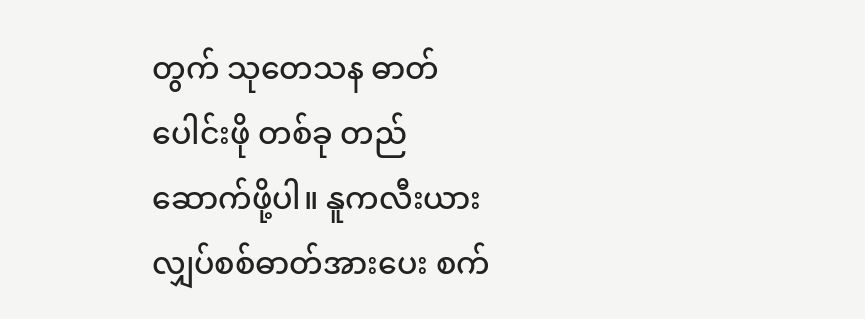တွက် သုတေသန ဓာတ်ပေါင်းဖို တစ်ခု တည်ဆောက်ဖို့ပါ။ နူကလီးယား လျှပ်စစ်ဓာတ်အားပေး စက်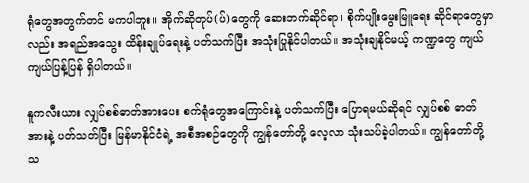ရုံတွေအတွက်တင် မကပါဘူး။ အိုက်ဆိုတုပ်(ပ်)တွေကို ဆေးဘက်ဆိုင်ရာ၊ စိုက်ပျိုးမွေးမြူရေး ဆိုင်ရာတွေမှာလည်း အရည်အသွေး ထိန်းချုပ်ရေးနဲ့ ပတ်သက်ပြီး အသုံးပြုနိုင်ပါတယ်။ အသုံးချနိုင်မယ့် ကဏ္ဍတွေ ကျယ်ကျယ်ပြန့်ပြန် ရှိပါတယ်။

နူကလီးယား လျှပ်စစ်ဓာတ်အားပေး စက်ရုံတွေအကြောင်းနဲ့ ပတ်သက်ပြီး ပြောရမယ်ဆိုရင် လျှပ်စစ် ဓာတ်အားနဲ့ ပတ်သတ်ပြီး မြန်မာနိုင်ငံရဲ့ အစီအစဉ်တွေကို ကျွန်တော်တို့ လေ့လာ သုံးသပ်ခဲ့ပါတယ်။ ကျွန်တော်တို့ သ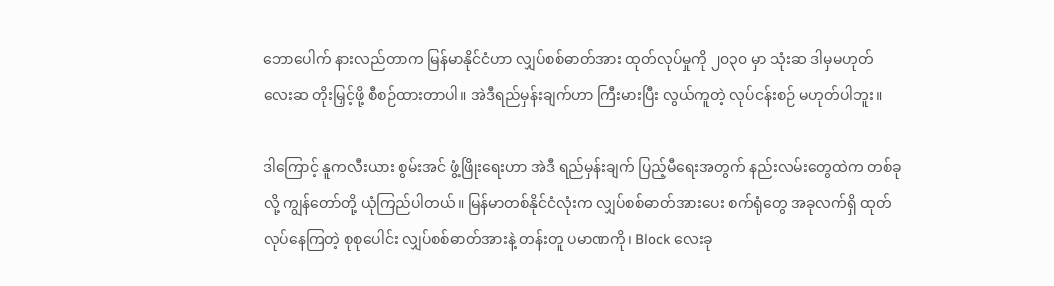ဘောပေါက် နားလည်တာက မြန်မာနိုင်ငံဟာ လျှပ်စစ်ဓာတ်အား ထုတ်လုပ်မှုကို ၂၀၃၀ မှာ သုံးဆ ဒါမှမဟုတ် လေးဆ တိုးမြှင့်ဖို့ စီစဉ်ထားတာပါ။ အဲဒီရည်မှန်းချက်ဟာ ကြီးမားပြီး လွယ်ကူတဲ့ လုပ်ငန်းစဉ် မဟုတ်ပါဘူး။

ဒါကြောင့် နူကလီးယား စွမ်းအင် ဖွံ့ဖြိုးရေးဟာ အဲဒီ ရည်မှန်းချက် ပြည့်မီရေးအတွက် နည်းလမ်းတွေထဲက တစ်ခုလို့ ကျွန်တော်တို့ ယုံကြည်ပါတယ်။ မြန်မာတစ်နိုင်ငံလုံးက လျှပ်စစ်ဓာတ်အားပေး စက်ရုံတွေ အခုလက်ရှိ ထုတ်လုပ်နေကြတဲ့ စုစုပေါင်း လျှပ်စစ်ဓာတ်အားနဲ့ တန်းတူ ပမာဏကို၊ Block လေးခု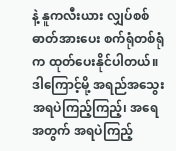နဲ့ နူကလီးယား လျှပ်စစ်ဓာတ်အားပေး စက်ရုံတစ်ရုံက ထုတ်ပေးနိုင်ပါတယ်။ ဒါကြောင့်မို့ အရည်အသွေးအရပဲကြည့်ကြည့်၊ အရေအတွက် အရပဲကြည့်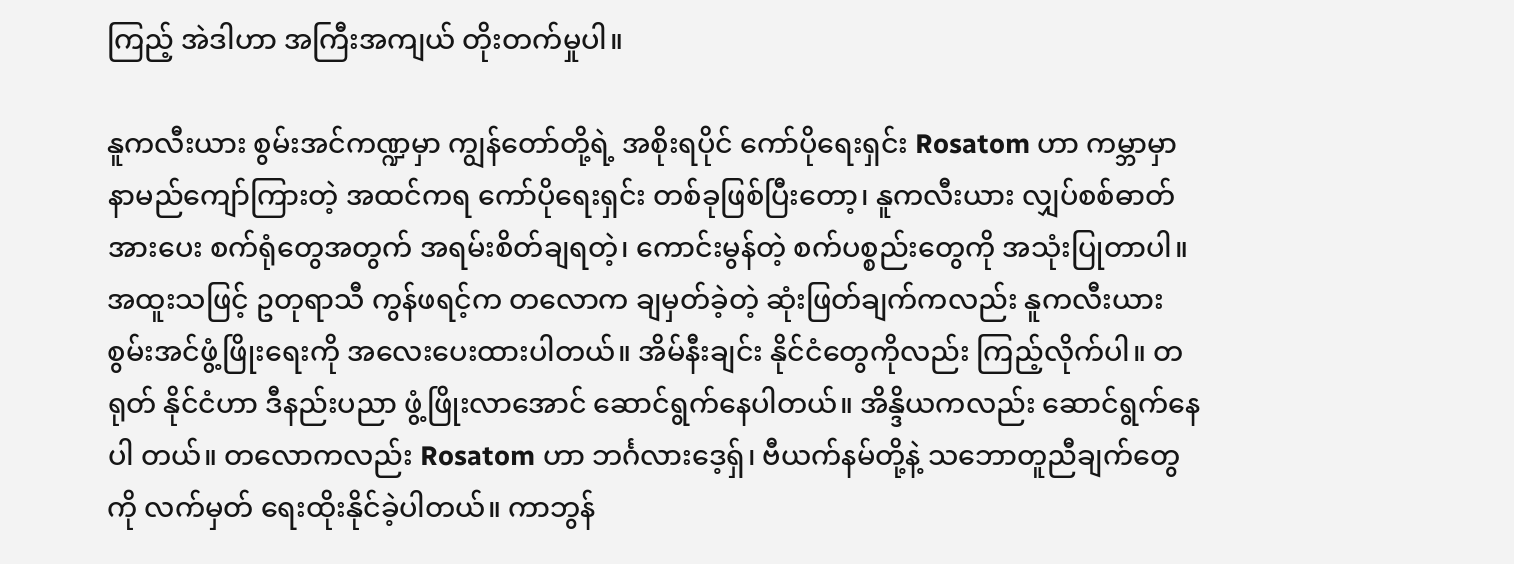ကြည့် အဲဒါဟာ အကြီးအကျယ် တိုးတက်မှုပါ။

နူကလီးယား စွမ်းအင်ကဏ္ဍမှာ ကျွန်တော်တို့ရဲ့ အစိုးရပိုင် ကော်ပိုရေးရှင်း Rosatom ဟာ ကမ္ဘာမှာ နာမည်ကျော်ကြားတဲ့ အထင်ကရ ကော်ပိုရေးရှင်း တစ်ခုဖြစ်ပြီးတော့၊ နူကလီးယား လျှပ်စစ်ဓာတ် အားပေး စက်ရုံတွေအတွက် အရမ်းစိတ်ချရတဲ့၊ ကောင်းမွန်တဲ့ စက်ပစ္စည်းတွေကို အသုံးပြုတာပါ။ အထူးသဖြင့် ဥတုရာသီ ကွန်ဖရင့်က တလောက ချမှတ်ခဲ့တဲ့ ဆုံးဖြတ်ချက်ကလည်း နူကလီးယား စွမ်းအင်ဖွံ့ဖြိုးရေးကို အလေးပေးထားပါတယ်။ အိမ်နီးချင်း နိုင်ငံတွေကိုလည်း ကြည့်လိုက်ပါ။ တရုတ် နိုင်ငံဟာ ဒီနည်းပညာ ဖွံ့ဖြိုးလာအောင် ဆောင်ရွက်နေပါတယ်။ အိန္ဒိယကလည်း ဆောင်ရွက်နေပါ တယ်။ တလောကလည်း Rosatom ဟာ ဘင်္ဂလားဒေ့ရှ်၊ ဗီယက်နမ်တို့နဲ့ သဘောတူညီချက်တွေကို လက်မှတ် ရေးထိုးနိုင်ခဲ့ပါတယ်။ ကာဘွန်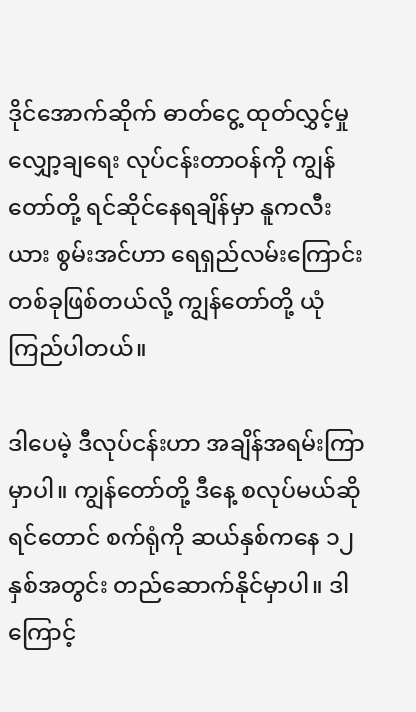ဒိုင်အောက်ဆိုက် ဓာတ်ငွေ့ ထုတ်လွှင့်မှု လျှော့ချရေး လုပ်ငန်းတာဝန်ကို ကျွန်တော်တို့ ရင်ဆိုင်နေရချိန်မှာ နူကလီးယား စွမ်းအင်ဟာ ရေရှည်လမ်းကြောင်း တစ်ခုဖြစ်တယ်လို့ ကျွန်တော်တို့ ယုံကြည်ပါတယ်။

ဒါပေမဲ့ ဒီလုပ်ငန်းဟာ အချိန်အရမ်းကြာမှာပါ။ ကျွန်တော်တို့ ဒီနေ့ စလုပ်မယ်ဆိုရင်တောင် စက်ရုံကို ဆယ်နှစ်ကနေ ၁၂ နှစ်အတွင်း တည်ဆောက်နိုင်မှာပါ။ ဒါကြောင့်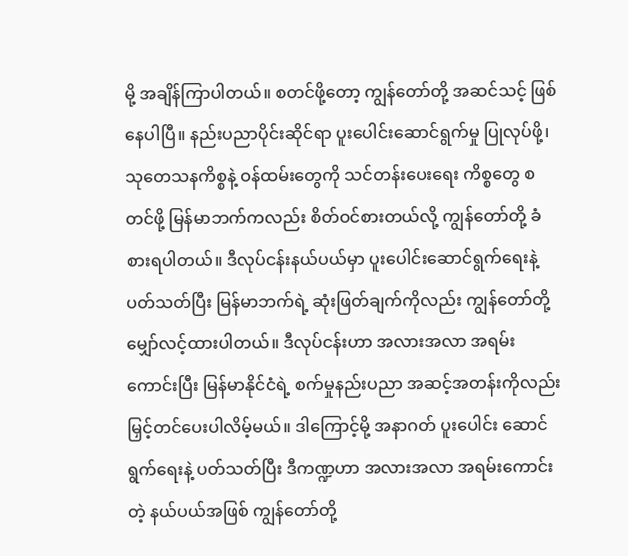မို့ အချိန်ကြာပါတယ်။ စတင်ဖို့တော့ ကျွန်တော်တို့ အဆင်သင့် ဖြစ်နေပါပြီ။ နည်းပညာပိုင်းဆိုင်ရာ ပူးပေါင်းဆောင်ရွက်မှု ပြုလုပ်ဖို့၊ သုတေသနကိစ္စနဲ့ ဝန်ထမ်းတွေကို သင်တန်းပေးရေး ကိစ္စတွေ စတင်ဖို့ မြန်မာဘက်ကလည်း စိတ်ဝင်စားတယ်လို့ ကျွန်တော်တို့ ခံစားရပါတယ်။ ဒီလုပ်ငန်းနယ်ပယ်မှာ ပူးပေါင်းဆောင်ရွက်ရေးနဲ့ ပတ်သတ်ပြီး မြန်မာဘက်ရဲ့ ဆုံးဖြတ်ချက်ကိုလည်း ကျွန်တော်တို့ မျှော်လင့်ထားပါတယ်။ ဒီလုပ်ငန်းဟာ အလားအလာ အရမ်းကောင်းပြီး မြန်မာနိုင်ငံရဲ့ စက်မှုနည်းပညာ အဆင့်အတန်းကိုလည်း မြှင့်တင်ပေးပါလိမ့်မယ်။ ဒါကြောင့်မို့ အနာဂတ် ပူးပေါင်း ဆောင်ရွက်ရေးနဲ့ ပတ်သတ်ပြီး ဒီကဏ္ဍဟာ အလားအလာ အရမ်းကောင်းတဲ့ နယ်ပယ်အဖြစ် ကျွန်တော်တို့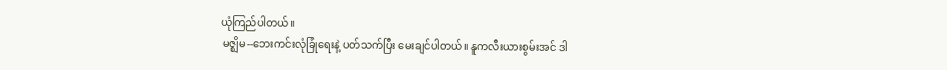ယုံကြည်ပါတယ်။
 မဇ္ဈိမ--ဘေးကင်းလုံခြုံရေးနဲ့ ပတ်သက်ပြီး မေးချင်ပါတယ်။ နူကလီးယားစွမ်းအင် ဒါ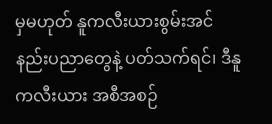မှမဟုတ် နူကလီးယားစွမ်းအင် နည်းပညာတွေနဲ့ ပတ်သက်ရင်၊ ဒီနူကလီးယား အစီအစဉ်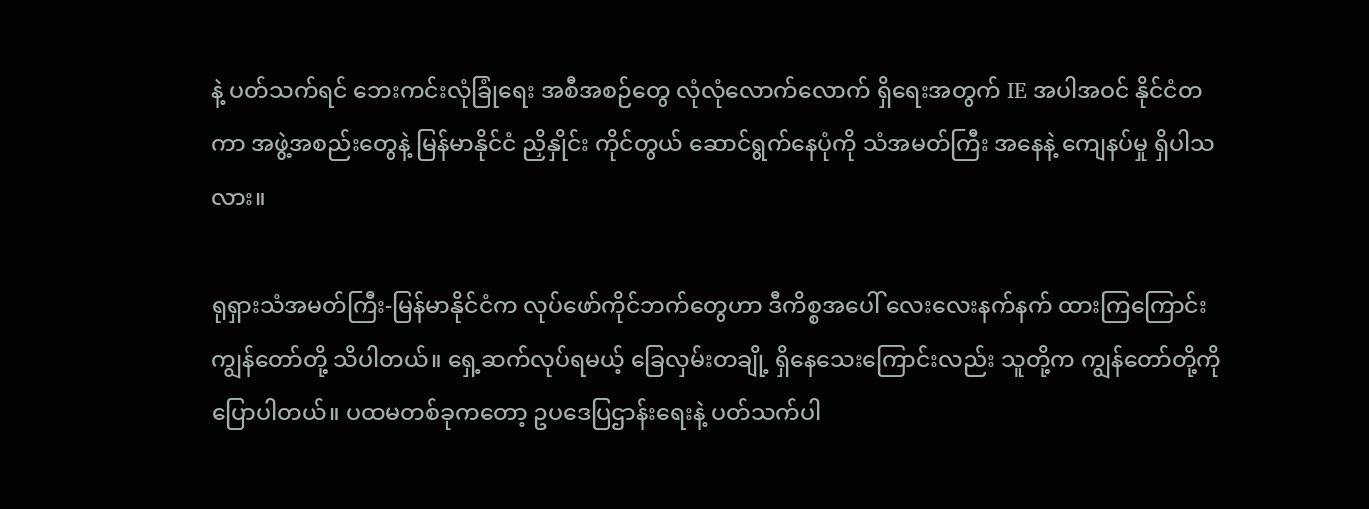နဲ့ ပတ်သက်ရင် ဘေးကင်းလုံခြုံရေး အစီအစဉ်တွေ လုံလုံလောက်လောက် ရှိရေးအတွက် IE အပါအဝင် နိုင်ငံတကာ အဖွဲ့အစည်းတွေနဲ့ မြန်မာနိုင်ငံ ညှိနှိုင်း ကိုင်တွယ် ဆောင်ရွက်နေပုံကို သံအမတ်ကြီး အနေနဲ့ ကျေနပ်မှု ရှိပါသလား။

ရုရှားသံအမတ်ကြီး-မြန်မာနိုင်ငံက လုပ်ဖော်ကိုင်ဘက်တွေဟာ ဒီကိစ္စအပေါ် လေးလေးနက်နက် ထားကြကြောင်း ကျွန်တော်တို့ သိပါတယ်။ ရှေ့ဆက်လုပ်ရမယ့် ခြေလှမ်းတချို့ ရှိနေသေးကြောင်းလည်း သူတို့က ကျွန်တော်တို့ကို ပြောပါတယ်။ ပထမတစ်ခုကတော့ ဥပဒေပြဌာန်းရေးနဲ့ ပတ်သက်ပါ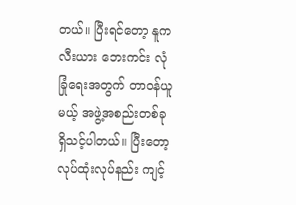တယ်။ ပြီးရင်တော့ နူကလီးယား ဘေးကင်း လုံခြုံရေးအတွက် တာဝန်ယူမယ့် အဖွဲ့အစည်းတစ်ခု ရှိသင့်ပါတယ်။ ပြီးတော့ လုပ်ထုံးလုပ်နည်း ကျင့်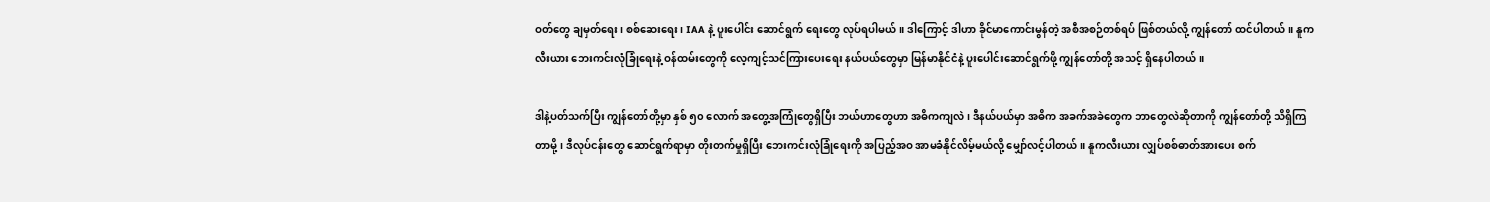ဝတ်တွေ ချမှတ်ရေး၊ စစ်ဆေးရေး၊ IAA နဲ့ ပူးပေါင်း ဆောင်ရွက် ရေးတွေ လုပ်ရပါမယ်။ ဒါကြောင့် ဒါဟာ ခိုင်မာကောင်းမွန်တဲ့ အစီအစဉ်တစ်ရပ် ဖြစ်တယ်လို့ ကျွန်တော် ထင်ပါတယ်။ နူကလီးယား ဘေးကင်းလုံခြုံရေးနဲ့ ဝန်ထမ်းတွေကို လေ့ကျင့်သင်ကြားပေးရေး နယ်ပယ်တွေမှာ မြန်မာနိုင်ငံနဲ့ ပူးပေါင်းဆောင်ရွက်ဖို့ ကျွန်တော်တို့ အသင့် ရှိနေပါတယ်။

ဒါနဲ့ပတ်သက်ပြီး ကျွန်တော်တို့မှာ နှစ် ၅၀ လောက် အတွေ့အကြုံတွေရှိပြီး ဘယ်ဟာတွေဟာ အဓိကကျလဲ၊ ဒီနယ်ပယ်မှာ အဓိက အခက်အခဲတွေက ဘာတွေလဲဆိုတာကို ကျွန်တော်တို့ သိရှိကြတာမို့၊ ဒီလုပ်ငန်းတွေ ဆောင်ရွက်ရာမှာ တိုးတက်မှုရှိပြီး ဘေးကင်းလုံခြုံရေးကို အပြည့်အဝ အာမခံနိုင်လိမ့်မယ်လို့ မျှော်လင့်ပါတယ်။ နူကလီးယား လျှပ်စစ်ဓာတ်အားပေး စက်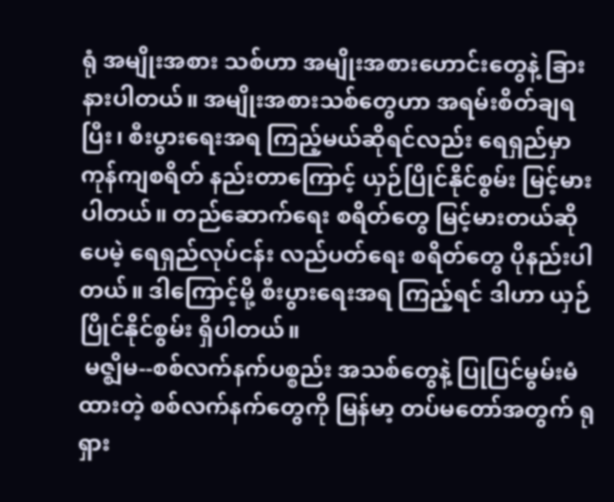ရုံ အမျိုးအစား သစ်ဟာ အမျိုးအစားဟောင်းတွေနဲ့ ခြားနားပါတယ်။ အမျိုးအစားသစ်တွေဟာ အရမ်းစိတ်ချရပြီး၊ စီးပွားရေးအရ ကြည့်မယ်ဆိုရင်လည်း ရေရှည်မှာ ကုန်ကျစရိတ် နည်းတာကြောင့် ယှဉ်ပြိုင်နိုင်စွမ်း မြင့်မားပါတယ်။ တည်ဆောက်ရေး စရိတ်တွေ မြင့်မားတယ်ဆိုပေမဲ့ ရေရှည်လုပ်ငန်း လည်ပတ်ရေး စရိတ်တွေ ပိုနည်းပါတယ်။ ဒါကြောင့်မို့ စီးပွားရေးအရ ကြည့်ရင် ဒါဟာ ယှဉ်ပြိုင်နိုင်စွမ်း ရှိပါတယ်။
 မဇ္ဈိမ--စစ်လက်နက်ပစ္စည်း အသစ်တွေနဲ့ ပြုပြင်မွမ်းမံထားတဲ့ စစ်လက်နက်တွေကို မြန်မာ့ တပ်မတော်အတွက် ရုရှား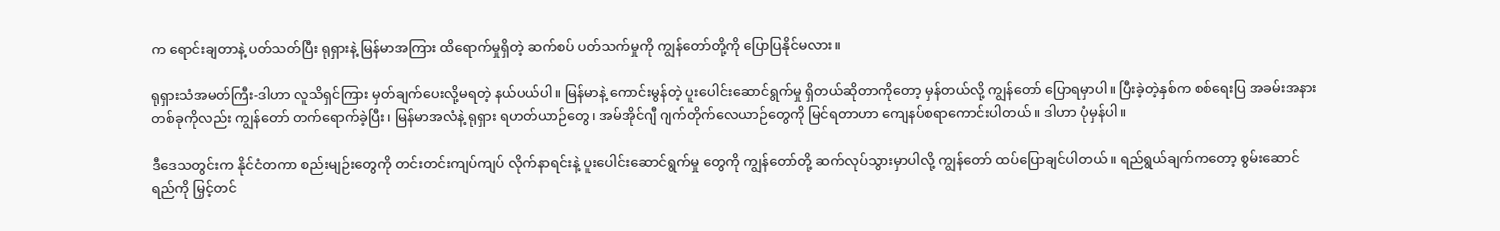က ရောင်းချတာနဲ့ ပတ်သတ်ပြီး ရုရှားနဲ့ မြန်မာအကြား ထိရောက်မှုရှိတဲ့ ဆက်စပ် ပတ်သက်မှုကို ကျွန်တော်တို့ကို ပြောပြနိုင်မလား။

ရုရှားသံအမတ်ကြီး-ဒါဟာ လူသိရှင်ကြား မှတ်ချက်ပေးလို့မရတဲ့ နယ်ပယ်ပါ။ မြန်မာနဲ့ ကောင်းမွန်တဲ့ ပူးပေါင်းဆောင်ရွက်မှု ရှိတယ်ဆိုတာကိုတော့ မှန်တယ်လို့ ကျွန်တော် ပြောရမှာပါ။ ပြီးခဲ့တဲ့နှစ်က စစ်ရေးပြ အခမ်းအနားတစ်ခုကိုလည်း ကျွန်တော် တက်ရောက်ခဲ့ပြီး၊ မြန်မာအလံနဲ့ ရုရှား ရဟတ်ယာဉ်တွေ၊ အမ်အိုင်ဂျီ ဂျက်တိုက်လေယာဉ်တွေကို မြင်ရတာဟာ ကျေနပ်စရာကောင်းပါတယ်။ ဒါဟာ ပုံမှန်ပါ။

ဒီဒေသတွင်းက နိုင်ငံတကာ စည်းမျဉ်းတွေကို တင်းတင်းကျပ်ကျပ် လိုက်နာရင်းနဲ့ ပူးပေါင်းဆောင်ရွက်မှု တွေကို ကျွန်တော်တို့ ဆက်လုပ်သွားမှာပါလို့ ကျွန်တော် ထပ်ပြောချင်ပါတယ်။ ရည်ရွယ်ချက်ကတော့ စွမ်းဆောင်ရည်ကို မြှင့်တင်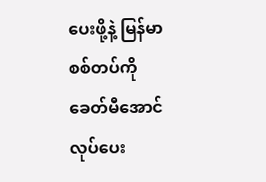ပေးဖို့နဲ့ မြန်မာစစ်တပ်ကို ခေတ်မီအောင် လုပ်ပေး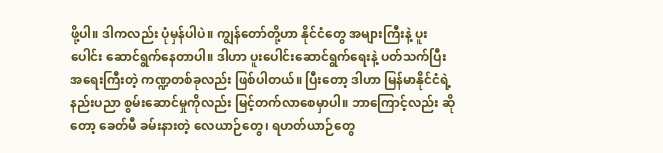ဖို့ပါ။ ဒါကလည်း ပုံမှန်ပါပဲ။ ကျွန်တော်တို့ဟာ နိုင်ငံတွေ အများကြီးနဲ့ ပူးပေါင်း ဆောင်ရွက်နေတာပါ။ ဒါဟာ ပူးပေါင်းဆောင်ရွက်ရေးနဲ့ ပတ်သက်ပြီး အရေးကြီးတဲ့ ကဏ္ဍတစ်ခုလည်း ဖြစ်ပါတယ်။ ပြီးတော့ ဒါဟာ မြန်မာနိုင်ငံရဲ့ နည်းပညာ စွမ်းဆောင်မှုကိုလည်း မြင့်တက်လာစေမှာပါ။ ဘာကြောင့်လည်း ဆိုတော့ ခေတ်မီ ခမ်းနားတဲ့ လေယာဉ်တွေ၊ ရဟတ်ယာဉ်တွေ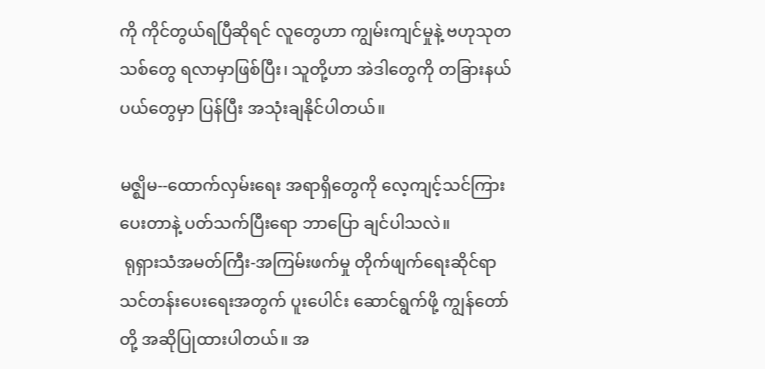ကို ကိုင်တွယ်ရပြီဆိုရင် လူတွေဟာ ကျွမ်းကျင်မှုနဲ့ ဗဟုသုတသစ်တွေ ရလာမှာဖြစ်ပြီး၊ သူတို့ဟာ အဲဒါတွေကို တခြားနယ်ပယ်တွေမှာ ပြန်ပြီး အသုံးချနိုင်ပါတယ်။

မဇ္ဈိမ--ထောက်လှမ်းရေး အရာရှိတွေကို လေ့ကျင့်သင်ကြားပေးတာနဲ့ ပတ်သက်ပြီးရော ဘာပြော ချင်ပါသလဲ။
 ရုရှားသံအမတ်ကြီး-အကြမ်းဖက်မှု တိုက်ဖျက်ရေးဆိုင်ရာ သင်တန်းပေးရေးအတွက် ပူးပေါင်း ဆောင်ရွက်ဖို့ ကျွန်တော်တို့ အဆိုပြုထားပါတယ်။ အ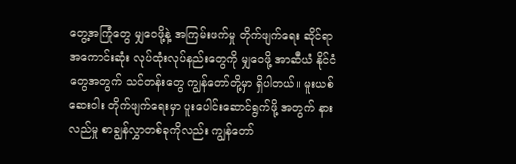တွေ့အကြုံတွေ မျှဝေဖို့နဲ့ အကြမ်းဖက်မှု တိုက်ဖျက်ရေး ဆိုင်ရာ အကောင်းဆုံး လုပ်ထုံးလုပ်နည်းတွေကို မျှဝေဖို့ အာဆီယံ နိုင်ငံတွေအတွက် သင်တန်းတွေ ကျွန်တော်တို့မှာ ရှိပါတယ်။ မူးယစ်ဆေးဝါး တိုက်ဖျက်ရေးမှာ ပူးပေါင်းဆောင်ရွက်ဖို့ အတွက် နားလည်မှု စာချွန်လွှာတစ်ခုကိုလည်း ကျွန်တော်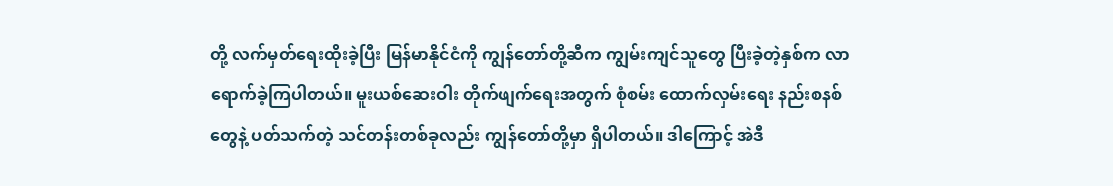တို့ လက်မှတ်ရေးထိုးခဲ့ပြီး မြန်မာနိုင်ငံကို ကျွန်တော်တို့ဆီက ကျွမ်းကျင်သူတွေ ပြီးခဲ့တဲ့နှစ်က လာရောက်ခဲ့ကြပါတယ်။ မူးယစ်ဆေးဝါး တိုက်ဖျက်ရေးအတွက် စုံစမ်း ထောက်လှမ်းရေး နည်းစနစ်တွေနဲ့ ပတ်သက်တဲ့ သင်တန်းတစ်ခုလည်း ကျွန်တော်တို့မှာ ရှိပါတယ်။ ဒါကြောင့် အဲဒီ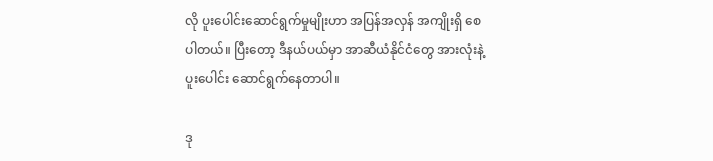လို ပူးပေါင်းဆောင်ရွက်မှုမျိုးဟာ အပြန်အလှန် အကျိုးရှိ စေပါတယ်။ ပြီးတော့ ဒီနယ်ပယ်မှာ အာဆီယံနိုင်ငံတွေ အားလုံးနဲ့ ပူးပေါင်း ဆောင်ရွက်နေတာပါ။

ဒု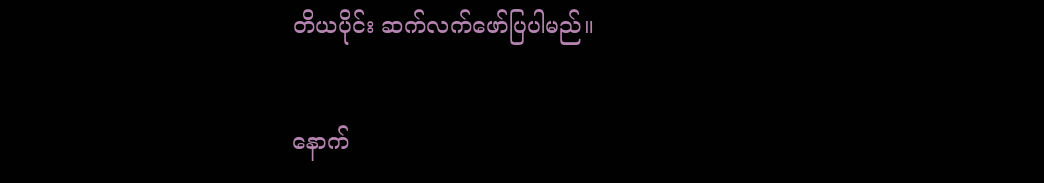တိယပိုင်း ဆက်လက်ဖော်ပြပါမည်။

နောက်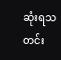ဆုံးရသတင်း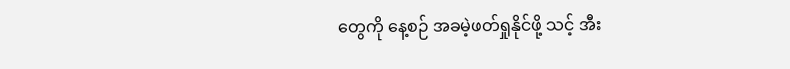တွေကို နေ့စဉ် အခမဲ့ဖတ်ရှုနိုင်ဖို့ သင့် အီး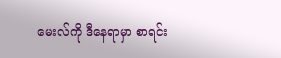မေးလ်ကို ဒီနေရာမှာ စာရင်း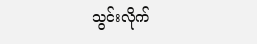သွင်းလိုက်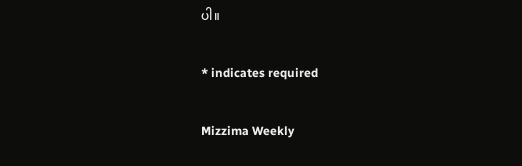ပါ။

* indicates required

Mizzima Weekly